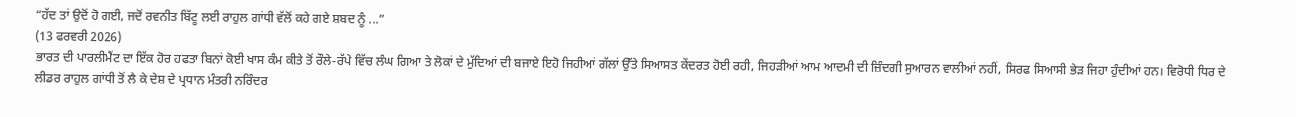“ਹੱਦ ਤਾਂ ਉਦੋਂ ਹੋ ਗਈ, ਜਦੋਂ ਰਵਨੀਤ ਬਿੱਟੂ ਲਈ ਰਾਹੁਲ ਗਾਂਧੀ ਵੱਲੋਂ ਕਹੇ ਗਏ ਸ਼ਬਦ ਨੂੰ ...”
(13 ਫਰਵਰੀ 2026)
ਭਾਰਤ ਦੀ ਪਾਰਲੀਮੈਂਟ ਦਾ ਇੱਕ ਹੋਰ ਹਫਤਾ ਬਿਨਾਂ ਕੋਈ ਖਾਸ ਕੰਮ ਕੀਤੇ ਤੋਂ ਰੌਲੇ-ਰੱਪੇ ਵਿੱਚ ਲੰਘ ਗਿਆ ਤੇ ਲੋਕਾਂ ਦੇ ਮੁੱਦਿਆਂ ਦੀ ਬਜਾਏ ਇਹੋ ਜਿਹੀਆਂ ਗੱਲਾਂ ਉੱਤੇ ਸਿਆਸਤ ਕੇਂਦਰਤ ਹੋਈ ਰਹੀ, ਜਿਹੜੀਆਂ ਆਮ ਆਦਮੀ ਦੀ ਜ਼ਿੰਦਗੀ ਸੁਆਰਨ ਵਾਲੀਆਂ ਨਹੀਂ, ਸਿਰਫ ਸਿਆਸੀ ਭੇੜ ਜਿਹਾ ਹੁੰਦੀਆਂ ਹਨ। ਵਿਰੋਧੀ ਧਿਰ ਦੇ ਲੀਡਰ ਰਾਹੁਲ ਗਾਂਧੀ ਤੋਂ ਲੈ ਕੇ ਦੇਸ਼ ਦੇ ਪ੍ਰਧਾਨ ਮੰਤਰੀ ਨਰਿੰਦਰ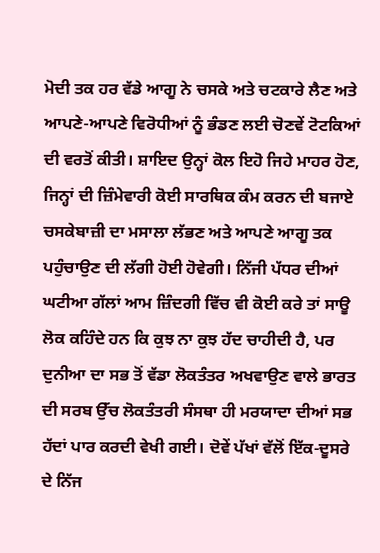ਮੋਦੀ ਤਕ ਹਰ ਵੱਡੇ ਆਗੂ ਨੇ ਚਸਕੇ ਅਤੇ ਚਟਕਾਰੇ ਲੈਣ ਅਤੇ ਆਪਣੇ-ਆਪਣੇ ਵਿਰੋਧੀਆਂ ਨੂੰ ਭੰਡਣ ਲਈ ਚੋਣਵੇਂ ਟੋਟਕਿਆਂ ਦੀ ਵਰਤੋਂ ਕੀਤੀ। ਸ਼ਾਇਦ ਉਨ੍ਹਾਂ ਕੋਲ ਇਹੋ ਜਿਹੇ ਮਾਹਰ ਹੋਣ, ਜਿਨ੍ਹਾਂ ਦੀ ਜ਼ਿੰਮੇਵਾਰੀ ਕੋਈ ਸਾਰਥਿਕ ਕੰਮ ਕਰਨ ਦੀ ਬਜਾਏ ਚਸਕੇਬਾਜ਼ੀ ਦਾ ਮਸਾਲਾ ਲੱਭਣ ਅਤੇ ਆਪਣੇ ਆਗੂ ਤਕ ਪਹੁੰਚਾਉਣ ਦੀ ਲੱਗੀ ਹੋਈ ਹੋਵੇਗੀ। ਨਿੱਜੀ ਪੱਧਰ ਦੀਆਂ ਘਟੀਆ ਗੱਲਾਂ ਆਮ ਜ਼ਿੰਦਗੀ ਵਿੱਚ ਵੀ ਕੋਈ ਕਰੇ ਤਾਂ ਸਾਊ ਲੋਕ ਕਹਿੰਦੇ ਹਨ ਕਿ ਕੁਝ ਨਾ ਕੁਝ ਹੱਦ ਚਾਹੀਦੀ ਹੈ, ਪਰ ਦੁਨੀਆ ਦਾ ਸਭ ਤੋਂ ਵੱਡਾ ਲੋਕਤੰਤਰ ਅਖਵਾਉਣ ਵਾਲੇ ਭਾਰਤ ਦੀ ਸਰਬ ਉੱਚ ਲੋਕਤੰਤਰੀ ਸੰਸਥਾ ਹੀ ਮਰਯਾਦਾ ਦੀਆਂ ਸਭ ਹੱਦਾਂ ਪਾਰ ਕਰਦੀ ਵੇਖੀ ਗਈ। ਦੋਵੇਂ ਪੱਖਾਂ ਵੱਲੋਂ ਇੱਕ-ਦੂਸਰੇ ਦੇ ਨਿੱਜ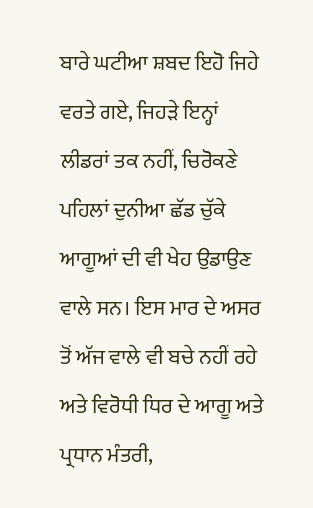ਬਾਰੇ ਘਟੀਆ ਸ਼ਬਦ ਇਹੋ ਜਿਹੇ ਵਰਤੇ ਗਏ, ਜਿਹੜੇ ਇਨ੍ਹਾਂ ਲੀਡਰਾਂ ਤਕ ਨਹੀਂ, ਚਿਰੋਕਣੇ ਪਹਿਲਾਂ ਦੁਨੀਆ ਛੱਡ ਚੁੱਕੇ ਆਗੂਆਂ ਦੀ ਵੀ ਖੇਹ ਉਡਾਉਣ ਵਾਲੇ ਸਨ। ਇਸ ਮਾਰ ਦੇ ਅਸਰ ਤੋਂ ਅੱਜ ਵਾਲੇ ਵੀ ਬਚੇ ਨਹੀਂ ਰਹੇ ਅਤੇ ਵਿਰੋਧੀ ਧਿਰ ਦੇ ਆਗੂ ਅਤੇ ਪ੍ਰਧਾਨ ਮੰਤਰੀ,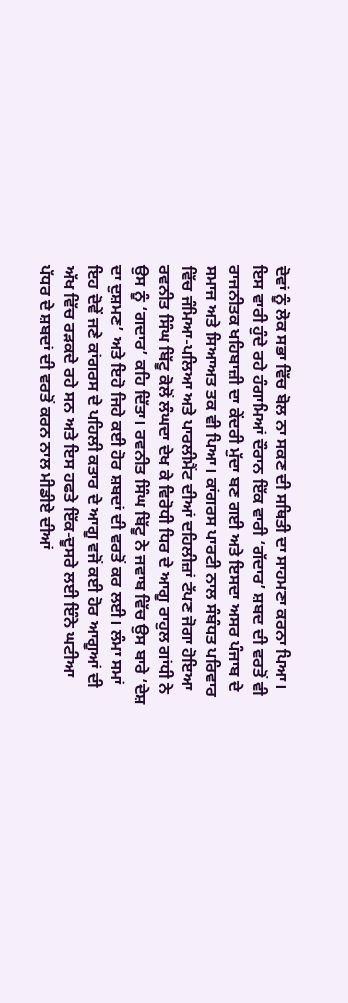ਦੋਵਾਂ ਨੂੰ ਲੋਕ ਸਭਾ ਵਿੱਚ ਬੋਲ ਨਾ ਸਕਣ ਦੀ ਸਥਿਤੀ ਦਾ ਸਾਹਮਣਾ ਕਰਨਾ ਪਿਆ।
ਇਸ ਵਾਰੀ ਹੁੰਦੇ ਰਹੇ ਹੰਗਾਮਿਆਂ ਦੌਰਾਨ ਇੱਕ ਵਾਰੀ ‘ਗੱਦਾਰ’ ਸ਼ਬਦ ਦੀ ਵਰਤੋਂ ਵੀ ਰਾਜਨੀਤਕ ਖਹਿਬਾਜ਼ੀ ਦਾ ਕੇਂਦਰੀ ਮੁੱਦਾ ਬਣ ਗਈ ਅਤੇ ਇਸਦਾ ਅਸਰ ਪੰਜਾਬ ਦੇ ਸਮਾਜ ਅਤੇ ਸਿਆਅਤ ਤਕ ਵੀ ਪਿਆ। ਕਾਂਗਰਸ ਪਾਰਟੀ ਨਾਲ ਸੰਬੰਧਤ ਪਰਿਵਾਰ ਵਿੱਚ ਜੰਮਿਆ-ਪਲਿਆ ਅਤੇ ਪਾਰਲੀਮੈਂਟ ਦੀਆਂ ਦਹਿਲੀਜ਼ਾਂ ਟੱਪਣ ਜੋਗਾ ਹੋਇਆ ਰਵਨੀਤ ਸਿੰਘ ਬਿੱਟੂ ਕੋਲੋਂ ਲੰਘਦਾ ਦੇਖ ਕੇ ਵਿਰੋਧੀ ਧਿਰ ਦੇ ਆਗੂ ਰਾਹੁਲ ਗਾਂਧੀ ਨੇ ਉਸ ਨੂੰ ‘ਗਦਾਰ’ ਕਹਿ ਦਿੱਤਾ। ਰਵਨੀਤ ਸਿੰਘ ਬਿੱਟੂ ਨੇ ਜਵਾਬ ਵਿੱਚ ਉਸ ਬਾਰੇ ‘ਦੇਸ਼ ਦਾ ਦੁਸ਼ਮਣ’ ਅਤੇ ਇਹੋ ਜਿਹੇ ਕਈ ਹੋਰ ਸ਼ਬਦਾਂ ਦੀ ਵਰਤੋਂ ਕਰ ਲਈ। ਲੰਮਾ ਸਮਾਂ ਇਹ ਦੋਵੇਂ ਜਣੇ ਕਾਂਗਰਸ ਦੇ ਪਹਿਲੀ ਕਤਾਰ ਦੇ ਆਗੂ ਵਜੋਂ ਕਈ ਹੋਰ ਆਗੂਆਂ ਦੀ ਅੱਖ ਵਿੱਚ ਰੜਕਦੇ ਰਹੇ ਸਨ ਅਤੇ ਇਸ ਹਫਤੇ ਇੱਕ-ਦੂਸਰੇ ਲਈ ਇੰਨੇ ਘਟੀਆ ਪੱਧਰ ਦੇ ਸ਼ਬਦਾਂ ਦੀ ਵਰਤੋਂ ਕਰਨ ਨਾਲ ਮੀਡੀਏ ਦੀਆਂ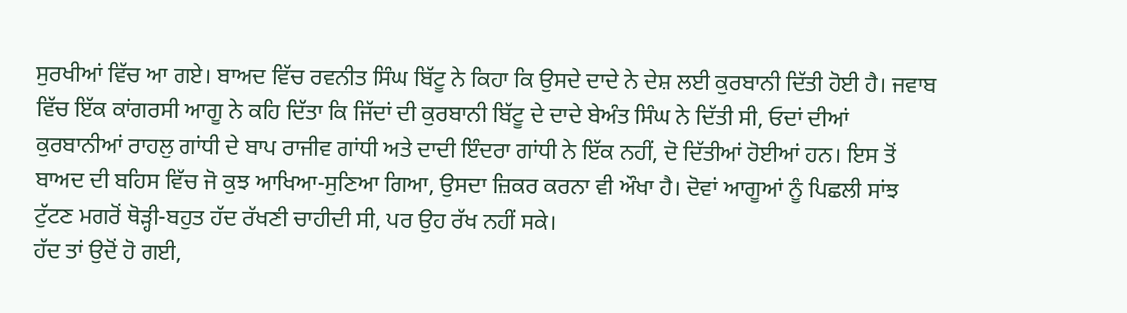ਸੁਰਖੀਆਂ ਵਿੱਚ ਆ ਗਏ। ਬਾਅਦ ਵਿੱਚ ਰਵਨੀਤ ਸਿੰਘ ਬਿੱਟੂ ਨੇ ਕਿਹਾ ਕਿ ਉਸਦੇ ਦਾਦੇ ਨੇ ਦੇਸ਼ ਲਈ ਕੁਰਬਾਨੀ ਦਿੱਤੀ ਹੋਈ ਹੈ। ਜਵਾਬ ਵਿੱਚ ਇੱਕ ਕਾਂਗਰਸੀ ਆਗੂ ਨੇ ਕਹਿ ਦਿੱਤਾ ਕਿ ਜਿੱਦਾਂ ਦੀ ਕੁਰਬਾਨੀ ਬਿੱਟੂ ਦੇ ਦਾਦੇ ਬੇਅੰਤ ਸਿੰਘ ਨੇ ਦਿੱਤੀ ਸੀ, ਓਦਾਂ ਦੀਆਂ ਕੁਰਬਾਨੀਆਂ ਰਾਹਲੁ ਗਾਂਧੀ ਦੇ ਬਾਪ ਰਾਜੀਵ ਗਾਂਧੀ ਅਤੇ ਦਾਦੀ ਇੰਦਰਾ ਗਾਂਧੀ ਨੇ ਇੱਕ ਨਹੀਂ, ਦੋ ਦਿੱਤੀਆਂ ਹੋਈਆਂ ਹਨ। ਇਸ ਤੋਂ ਬਾਅਦ ਦੀ ਬਹਿਸ ਵਿੱਚ ਜੋ ਕੁਝ ਆਖਿਆ-ਸੁਣਿਆ ਗਿਆ, ਉਸਦਾ ਜ਼ਿਕਰ ਕਰਨਾ ਵੀ ਔਖਾ ਹੈ। ਦੋਵਾਂ ਆਗੂਆਂ ਨੂੰ ਪਿਛਲੀ ਸਾਂਝ ਟੁੱਟਣ ਮਗਰੋਂ ਥੋੜ੍ਹੀ-ਬਹੁਤ ਹੱਦ ਰੱਖਣੀ ਚਾਹੀਦੀ ਸੀ, ਪਰ ਉਹ ਰੱਖ ਨਹੀਂ ਸਕੇ।
ਹੱਦ ਤਾਂ ਉਦੋਂ ਹੋ ਗਈ,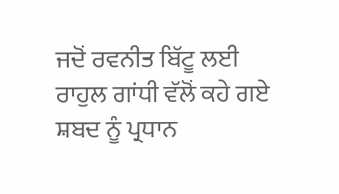ਜਦੋਂ ਰਵਨੀਤ ਬਿੱਟੂ ਲਈ ਰਾਹੁਲ ਗਾਂਧੀ ਵੱਲੋਂ ਕਹੇ ਗਏ ਸ਼ਬਦ ਨੂੰ ਪ੍ਰਧਾਨ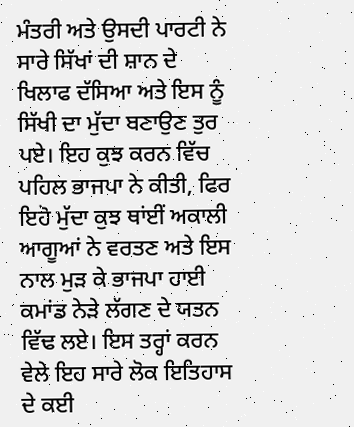ਮੰਤਰੀ ਅਤੇ ਉਸਦੀ ਪਾਰਟੀ ਨੇ ਸਾਰੇ ਸਿੱਖਾਂ ਦੀ ਸ਼ਾਨ ਦੇ ਖਿਲਾਫ ਦੱਸਿਆ ਅਤੇ ਇਸ ਨੂੰ ਸਿੱਖੀ ਦਾ ਮੁੱਦਾ ਬਣਾਉਣ ਤੁਰ ਪਏ। ਇਹ ਕੁਝ ਕਰਨ ਵਿੱਚ ਪਹਿਲ ਭਾਜਪਾ ਨੇ ਕੀਤੀ, ਫਿਰ ਇਹੋ ਮੁੱਦਾ ਕੁਝ ਥਾਂਈਂ ਅਕਾਲੀ ਆਗੂਆਂ ਨੇ ਵਰਤਣ ਅਤੇ ਇਸ ਨਾਲ ਮੁੜ ਕੇ ਭਾਜਪਾ ਹਾਈ ਕਮਾਂਡ ਨੇੜੇ ਲੱਗਣ ਦੇ ਯਤਨ ਵਿੱਢ ਲਏ। ਇਸ ਤਰ੍ਹਾਂ ਕਰਨ ਵੇਲੇ ਇਹ ਸਾਰੇ ਲੋਕ ਇਤਿਹਾਸ ਦੇ ਕਈ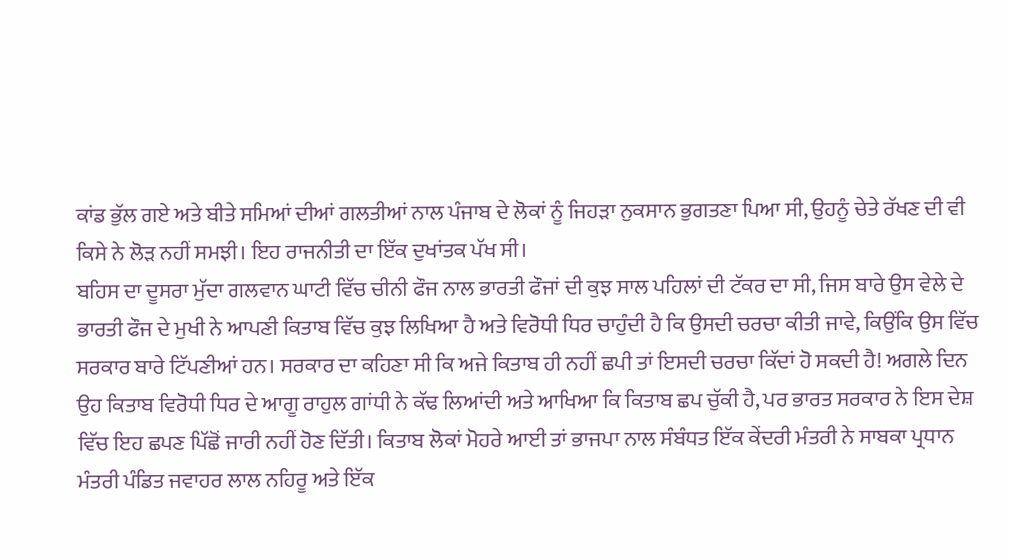ਕਾਂਡ ਭੁੱਲ ਗਏ ਅਤੇ ਬੀਤੇ ਸਮਿਆਂ ਦੀਆਂ ਗਲਤੀਆਂ ਨਾਲ ਪੰਜਾਬ ਦੇ ਲੋਕਾਂ ਨੂੰ ਜਿਹੜਾ ਨੁਕਸਾਨ ਭੁਗਤਣਾ ਪਿਆ ਸੀ, ਉਹਨੂੰ ਚੇਤੇ ਰੱਖਣ ਦੀ ਵੀ ਕਿਸੇ ਨੇ ਲੋੜ ਨਹੀਂ ਸਮਝੀ। ਇਹ ਰਾਜਨੀਤੀ ਦਾ ਇੱਕ ਦੁਖਾਂਤਕ ਪੱਖ ਸੀ।
ਬਹਿਸ ਦਾ ਦੂਸਰਾ ਮੁੱਦਾ ਗਲਵਾਨ ਘਾਟੀ ਵਿੱਚ ਚੀਨੀ ਫੌਜ ਨਾਲ ਭਾਰਤੀ ਫੌਜਾਂ ਦੀ ਕੁਝ ਸਾਲ ਪਹਿਲਾਂ ਦੀ ਟੱਕਰ ਦਾ ਸੀ, ਜਿਸ ਬਾਰੇ ਉਸ ਵੇਲੇ ਦੇ ਭਾਰਤੀ ਫੌਜ ਦੇ ਮੁਖੀ ਨੇ ਆਪਣੀ ਕਿਤਾਬ ਵਿੱਚ ਕੁਝ ਲਿਖਿਆ ਹੈ ਅਤੇ ਵਿਰੋਧੀ ਧਿਰ ਚਾਹੁੰਦੀ ਹੈ ਕਿ ਉਸਦੀ ਚਰਚਾ ਕੀਤੀ ਜਾਵੇ, ਕਿਉਂਕਿ ਉਸ ਵਿੱਚ ਸਰਕਾਰ ਬਾਰੇ ਟਿੱਪਣੀਆਂ ਹਨ। ਸਰਕਾਰ ਦਾ ਕਹਿਣਾ ਸੀ ਕਿ ਅਜੇ ਕਿਤਾਬ ਹੀ ਨਹੀਂ ਛਪੀ ਤਾਂ ਇਸਦੀ ਚਰਚਾ ਕਿੱਦਾਂ ਹੋ ਸਕਦੀ ਹੈ! ਅਗਲੇ ਦਿਨ ਉਹ ਕਿਤਾਬ ਵਿਰੋਧੀ ਧਿਰ ਦੇ ਆਗੂ ਰਾਹੁਲ ਗਾਂਧੀ ਨੇ ਕੱਢ ਲਿਆਂਦੀ ਅਤੇ ਆਖਿਆ ਕਿ ਕਿਤਾਬ ਛਪ ਚੁੱਕੀ ਹੈ, ਪਰ ਭਾਰਤ ਸਰਕਾਰ ਨੇ ਇਸ ਦੇਸ਼ ਵਿੱਚ ਇਹ ਛਪਣ ਪਿੱਛੋਂ ਜਾਰੀ ਨਹੀਂ ਹੋਣ ਦਿੱਤੀ। ਕਿਤਾਬ ਲੋਕਾਂ ਮੋਹਰੇ ਆਈ ਤਾਂ ਭਾਜਪਾ ਨਾਲ ਸੰਬੰਧਤ ਇੱਕ ਕੇਂਦਰੀ ਮੰਤਰੀ ਨੇ ਸਾਬਕਾ ਪ੍ਰਧਾਨ ਮੰਤਰੀ ਪੰਡਿਤ ਜਵਾਹਰ ਲਾਲ ਨਹਿਰੂ ਅਤੇ ਇੱਕ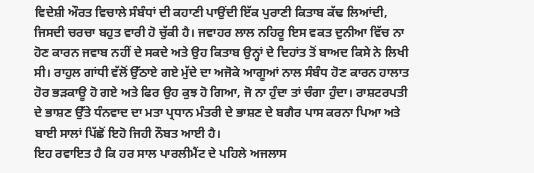ਵਿਦੇਸ਼ੀ ਔਰਤ ਵਿਚਾਲੇ ਸੰਬੰਧਾਂ ਦੀ ਕਹਾਣੀ ਪਾਉਂਦੀ ਇੱਕ ਪੁਰਾਣੀ ਕਿਤਾਬ ਕੱਢ ਲਿਆਂਦੀ, ਜਿਸਦੀ ਚਰਚਾ ਬਹੁਤ ਵਾਰੀ ਹੋ ਚੁੱਕੀ ਹੈ। ਜਵਾਹਰ ਲਾਲ ਨਹਿਰੂ ਇਸ ਵਕਤ ਦੁਨੀਆ ਵਿੱਚ ਨਾ ਹੋਣ ਕਾਰਨ ਜਵਾਬ ਨਹੀਂ ਦੇ ਸਕਦੇ ਅਤੇ ਉਹ ਕਿਤਾਬ ਉਨ੍ਹਾਂ ਦੇ ਦਿਹਾਂਤ ਤੋਂ ਬਾਅਦ ਕਿਸੇ ਨੇ ਲਿਖੀ ਸੀ। ਰਾਹੁਲ ਗਾਂਧੀ ਵੱਲੋਂ ਉੱਠਾਏ ਗਏ ਮੁੱਦੇ ਦਾ ਅਜੋਕੇ ਆਗੂਆਂ ਨਾਲ ਸੰਬੰਧ ਹੋਣ ਕਾਰਨ ਹਾਲਾਤ ਹੋਰ ਭੜਕਾਊ ਹੋ ਗਏ ਅਤੇ ਫਿਰ ਉਹ ਕੁਝ ਹੋ ਗਿਆ, ਜੋ ਨਾ ਹੁੰਦਾ ਤਾਂ ਚੰਗਾ ਹੁੰਦਾ। ਰਾਸ਼ਟਰਪਤੀ ਦੇ ਭਾਸ਼ਣ ਉੱਤੇ ਧੰਨਵਾਦ ਦਾ ਮਤਾ ਪ੍ਰਧਾਨ ਮੰਤਰੀ ਦੇ ਭਾਸ਼ਣ ਦੇ ਬਗੈਰ ਪਾਸ ਕਰਨਾ ਪਿਆ ਅਤੇ ਬਾਈ ਸਾਲਾਂ ਪਿੱਛੋਂ ਇਹੋ ਜਿਹੀ ਨੌਬਤ ਆਈ ਹੈ।
ਇਹ ਰਵਾਇਤ ਹੈ ਕਿ ਹਰ ਸਾਲ ਪਾਰਲੀਮੈਂਟ ਦੇ ਪਹਿਲੇ ਅਜਲਾਸ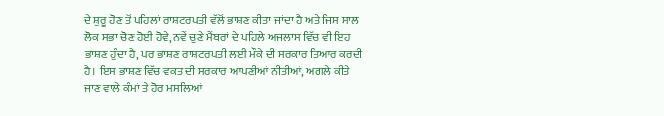ਦੇ ਸ਼ੁਰੂ ਹੋਣ ਤੋਂ ਪਹਿਲਾਂ ਰਾਸ਼ਟਰਪਤੀ ਵੱਲੋਂ ਭਾਸ਼ਣ ਕੀਤਾ ਜਾਂਦਾ ਹੈ ਅਤੇ ਜਿਸ ਸਾਲ ਲੋਕ ਸਭਾ ਚੋਣ ਹੋਈ ਹੋਵੇ, ਨਵੇਂ ਚੁਣੇ ਮੈਂਬਰਾਂ ਦੇ ਪਹਿਲੇ ਅਜਲਾਸ ਵਿੱਚ ਵੀ ਇਹ ਭਾਸ਼ਣ ਹੁੰਦਾ ਹੈ, ਪਰ ਭਾਸ਼ਣ ਰਾਸ਼ਟਰਪਤੀ ਲਈ ਮੌਕੇ ਦੀ ਸਰਕਾਰ ਤਿਆਰ ਕਰਦੀ ਹੈ। ਇਸ ਭਾਸ਼ਣ ਵਿੱਚ ਵਕਤ ਦੀ ਸਰਕਾਰ ਆਪਣੀਆਂ ਨੀਤੀਆਂ, ਅਗਲੇ ਕੀਤੇ ਜਾਣ ਵਾਲੇ ਕੰਮਾਂ ਤੇ ਹੋਰ ਮਸਲਿਆਂ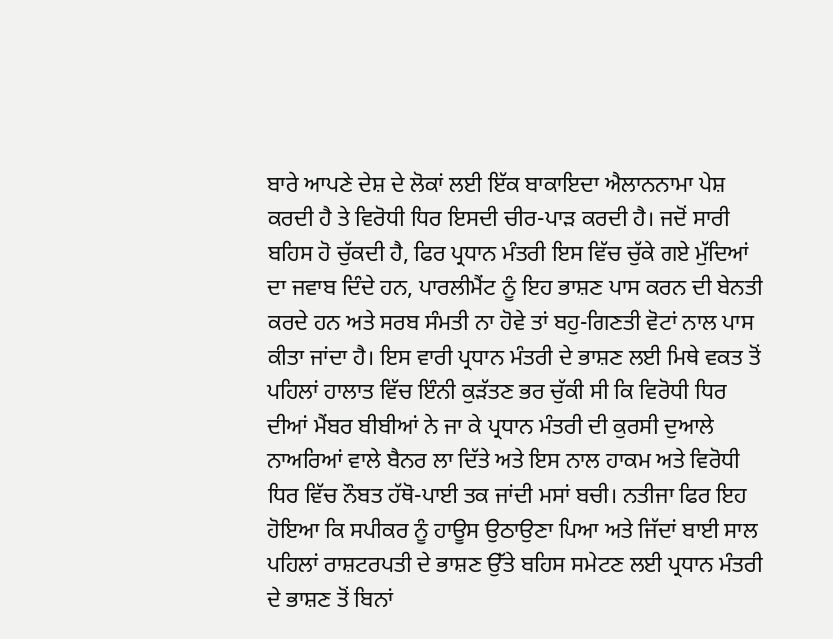ਬਾਰੇ ਆਪਣੇ ਦੇਸ਼ ਦੇ ਲੋਕਾਂ ਲਈ ਇੱਕ ਬਾਕਾਇਦਾ ਐਲਾਨਨਾਮਾ ਪੇਸ਼ ਕਰਦੀ ਹੈ ਤੇ ਵਿਰੋਧੀ ਧਿਰ ਇਸਦੀ ਚੀਰ-ਪਾੜ ਕਰਦੀ ਹੈ। ਜਦੋਂ ਸਾਰੀ ਬਹਿਸ ਹੋ ਚੁੱਕਦੀ ਹੈ, ਫਿਰ ਪ੍ਰਧਾਨ ਮੰਤਰੀ ਇਸ ਵਿੱਚ ਚੁੱਕੇ ਗਏ ਮੁੱਦਿਆਂ ਦਾ ਜਵਾਬ ਦਿੰਦੇ ਹਨ, ਪਾਰਲੀਮੈਂਟ ਨੂੰ ਇਹ ਭਾਸ਼ਣ ਪਾਸ ਕਰਨ ਦੀ ਬੇਨਤੀ ਕਰਦੇ ਹਨ ਅਤੇ ਸਰਬ ਸੰਮਤੀ ਨਾ ਹੋਵੇ ਤਾਂ ਬਹੁ-ਗਿਣਤੀ ਵੋਟਾਂ ਨਾਲ ਪਾਸ ਕੀਤਾ ਜਾਂਦਾ ਹੈ। ਇਸ ਵਾਰੀ ਪ੍ਰਧਾਨ ਮੰਤਰੀ ਦੇ ਭਾਸ਼ਣ ਲਈ ਮਿਥੇ ਵਕਤ ਤੋਂ ਪਹਿਲਾਂ ਹਾਲਾਤ ਵਿੱਚ ਇੰਨੀ ਕੁੜੱਤਣ ਭਰ ਚੁੱਕੀ ਸੀ ਕਿ ਵਿਰੋਧੀ ਧਿਰ ਦੀਆਂ ਮੈਂਬਰ ਬੀਬੀਆਂ ਨੇ ਜਾ ਕੇ ਪ੍ਰਧਾਨ ਮੰਤਰੀ ਦੀ ਕੁਰਸੀ ਦੁਆਲੇ ਨਾਅਰਿਆਂ ਵਾਲੇ ਬੈਨਰ ਲਾ ਦਿੱਤੇ ਅਤੇ ਇਸ ਨਾਲ ਹਾਕਮ ਅਤੇ ਵਿਰੋਧੀ ਧਿਰ ਵਿੱਚ ਨੌਬਤ ਹੱਥੋ-ਪਾਈ ਤਕ ਜਾਂਦੀ ਮਸਾਂ ਬਚੀ। ਨਤੀਜਾ ਫਿਰ ਇਹ ਹੋਇਆ ਕਿ ਸਪੀਕਰ ਨੂੰ ਹਾਊਸ ਉਠਾਉਣਾ ਪਿਆ ਅਤੇ ਜਿੱਦਾਂ ਬਾਈ ਸਾਲ ਪਹਿਲਾਂ ਰਾਸ਼ਟਰਪਤੀ ਦੇ ਭਾਸ਼ਣ ਉੱਤੇ ਬਹਿਸ ਸਮੇਟਣ ਲਈ ਪ੍ਰਧਾਨ ਮੰਤਰੀ ਦੇ ਭਾਸ਼ਣ ਤੋਂ ਬਿਨਾਂ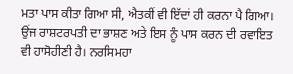ਮਤਾ ਪਾਸ ਕੀਤਾ ਗਿਆ ਸੀ, ਐਤਕੀਂ ਵੀ ਇੱਦਾਂ ਹੀ ਕਰਨਾ ਪੈ ਗਿਆ।
ਉਂਜ ਰਾਸ਼ਟਰਪਤੀ ਦਾ ਭਾਸ਼ਣ ਅਤੇ ਇਸ ਨੂੰ ਪਾਸ ਕਰਨ ਦੀ ਰਵਾਇਤ ਵੀ ਹਾਸੋਹੀਣੀ ਹੈ। ਨਰਸਿਮਹਾ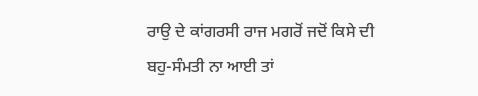ਰਾਉ ਦੇ ਕਾਂਗਰਸੀ ਰਾਜ ਮਗਰੋਂ ਜਦੋਂ ਕਿਸੇ ਦੀ ਬਹੁ-ਸੰਮਤੀ ਨਾ ਆਈ ਤਾਂ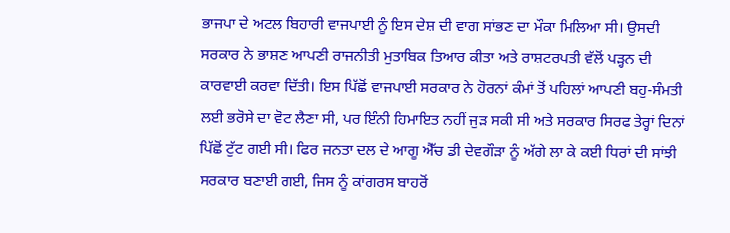ਭਾਜਪਾ ਦੇ ਅਟਲ ਬਿਹਾਰੀ ਵਾਜਪਾਈ ਨੂੰ ਇਸ ਦੇਸ਼ ਦੀ ਵਾਗ ਸਾਂਭਣ ਦਾ ਮੌਕਾ ਮਿਲਿਆ ਸੀ। ਉਸਦੀ ਸਰਕਾਰ ਨੇ ਭਾਸ਼ਣ ਆਪਣੀ ਰਾਜਨੀਤੀ ਮੁਤਾਬਿਕ ਤਿਆਰ ਕੀਤਾ ਅਤੇ ਰਾਸ਼ਟਰਪਤੀ ਵੱਲੋਂ ਪੜ੍ਹਨ ਦੀ ਕਾਰਵਾਈ ਕਰਵਾ ਦਿੱਤੀ। ਇਸ ਪਿੱਛੋਂ ਵਾਜਪਾਈ ਸਰਕਾਰ ਨੇ ਹੋਰਨਾਂ ਕੰਮਾਂ ਤੋਂ ਪਹਿਲਾਂ ਆਪਣੀ ਬਹੁ-ਸੰਮਤੀ ਲਈ ਭਰੋਸੇ ਦਾ ਵੋਟ ਲੈਣਾ ਸੀ, ਪਰ ਇੰਨੀ ਹਿਮਾਇਤ ਨਹੀਂ ਜੁੜ ਸਕੀ ਸੀ ਅਤੇ ਸਰਕਾਰ ਸਿਰਫ ਤੇਰ੍ਹਾਂ ਦਿਨਾਂ ਪਿੱਛੋਂ ਟੁੱਟ ਗਈ ਸੀ। ਫਿਰ ਜਨਤਾ ਦਲ ਦੇ ਆਗੂ ਐੱਚ ਡੀ ਦੇਵਗੌੜਾ ਨੂੰ ਅੱਗੇ ਲਾ ਕੇ ਕਈ ਧਿਰਾਂ ਦੀ ਸਾਂਝੀ ਸਰਕਾਰ ਬਣਾਈ ਗਈ, ਜਿਸ ਨੂੰ ਕਾਂਗਰਸ ਬਾਹਰੋਂ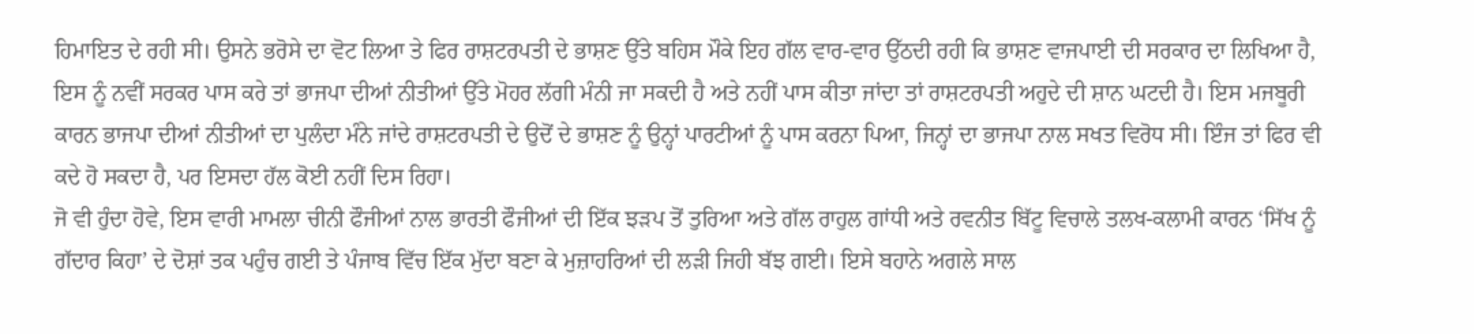ਹਿਮਾਇਤ ਦੇ ਰਹੀ ਸੀ। ਉਸਨੇ ਭਰੋਸੇ ਦਾ ਵੋਟ ਲਿਆ ਤੇ ਫਿਰ ਰਾਸ਼ਟਰਪਤੀ ਦੇ ਭਾਸ਼ਣ ਉੱਤੇ ਬਹਿਸ ਮੌਕੇ ਇਹ ਗੱਲ ਵਾਰ-ਵਾਰ ਉੱਠਦੀ ਰਹੀ ਕਿ ਭਾਸ਼ਣ ਵਾਜਪਾਈ ਦੀ ਸਰਕਾਰ ਦਾ ਲਿਖਿਆ ਹੈ, ਇਸ ਨੂੰ ਨਵੀਂ ਸਰਕਰ ਪਾਸ ਕਰੇ ਤਾਂ ਭਾਜਪਾ ਦੀਆਂ ਨੀਤੀਆਂ ਉੱਤੇ ਮੋਹਰ ਲੱਗੀ ਮੰਨੀ ਜਾ ਸਕਦੀ ਹੈ ਅਤੇ ਨਹੀਂ ਪਾਸ ਕੀਤਾ ਜਾਂਦਾ ਤਾਂ ਰਾਸ਼ਟਰਪਤੀ ਅਹੁਦੇ ਦੀ ਸ਼ਾਨ ਘਟਦੀ ਹੈ। ਇਸ ਮਜਬੂਰੀ ਕਾਰਨ ਭਾਜਪਾ ਦੀਆਂ ਨੀਤੀਆਂ ਦਾ ਪੁਲੰਦਾ ਮੰਨੇ ਜਾਂਦੇ ਰਾਸ਼ਟਰਪਤੀ ਦੇ ਉਦੋਂ ਦੇ ਭਾਸ਼ਣ ਨੂੰ ਉਨ੍ਹਾਂ ਪਾਰਟੀਆਂ ਨੂੰ ਪਾਸ ਕਰਨਾ ਪਿਆ, ਜਿਨ੍ਹਾਂ ਦਾ ਭਾਜਪਾ ਨਾਲ ਸਖਤ ਵਿਰੋਧ ਸੀ। ਇੰਜ ਤਾਂ ਫਿਰ ਵੀ ਕਦੇ ਹੋ ਸਕਦਾ ਹੈ, ਪਰ ਇਸਦਾ ਹੱਲ ਕੋਈ ਨਹੀਂ ਦਿਸ ਰਿਹਾ।
ਜੋ ਵੀ ਹੁੰਦਾ ਹੋਵੇ, ਇਸ ਵਾਰੀ ਮਾਮਲਾ ਚੀਨੀ ਫੌਜੀਆਂ ਨਾਲ ਭਾਰਤੀ ਫੌਜੀਆਂ ਦੀ ਇੱਕ ਝੜਪ ਤੋਂ ਤੁਰਿਆ ਅਤੇ ਗੱਲ ਰਾਹੁਲ ਗਾਂਧੀ ਅਤੇ ਰਵਨੀਤ ਬਿੱਟੂ ਵਿਚਾਲੇ ਤਲਖ-ਕਲਾਮੀ ਕਾਰਨ ‘ਸਿੱਖ ਨੂੰ ਗੱਦਾਰ ਕਿਹਾ’ ਦੇ ਦੋਸ਼ਾਂ ਤਕ ਪਹੁੰਚ ਗਈ ਤੇ ਪੰਜਾਬ ਵਿੱਚ ਇੱਕ ਮੁੱਦਾ ਬਣਾ ਕੇ ਮੁਜ਼ਾਹਰਿਆਂ ਦੀ ਲੜੀ ਜਿਹੀ ਬੱਝ ਗਈ। ਇਸੇ ਬਹਾਨੇ ਅਗਲੇ ਸਾਲ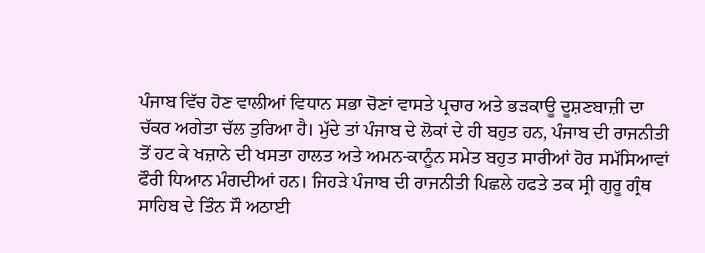ਪੰਜਾਬ ਵਿੱਚ ਹੋਣ ਵਾਲੀਆਂ ਵਿਧਾਨ ਸਭਾ ਚੋਣਾਂ ਵਾਸਤੇ ਪ੍ਰਚਾਰ ਅਤੇ ਭੜਕਾਊ ਦੂਸ਼ਣਬਾਜ਼ੀ ਦਾ ਚੱਕਰ ਅਗੇਤਾ ਚੱਲ ਤੁਰਿਆ ਹੈ। ਮੁੱਦੇ ਤਾਂ ਪੰਜਾਬ ਦੇ ਲੋਕਾਂ ਦੇ ਹੀ ਬਹੁਤ ਹਨ, ਪੰਜਾਬ ਦੀ ਰਾਜਨੀਤੀ ਤੋਂ ਹਟ ਕੇ ਖਜ਼ਾਨੇ ਦੀ ਖਸਤਾ ਹਾਲਤ ਅਤੇ ਅਮਨ-ਕਾਨੂੰਨ ਸਮੇਤ ਬਹੁਤ ਸਾਰੀਆਂ ਹੋਰ ਸਮੱਸਿਆਵਾਂ ਫੌਰੀ ਧਿਆਨ ਮੰਗਦੀਆਂ ਹਨ। ਜਿਹੜੇ ਪੰਜਾਬ ਦੀ ਰਾਜਨੀਤੀ ਪਿਛਲੇ ਹਫਤੇ ਤਕ ਸ੍ਰੀ ਗੁਰੂ ਗ੍ਰੰਥ ਸਾਹਿਬ ਦੇ ਤਿੰਨ ਸੌ ਅਠਾਈ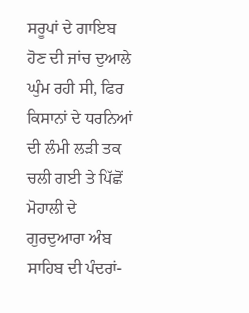ਸਰੂਪਾਂ ਦੇ ਗਾਇਬ ਹੋਣ ਦੀ ਜਾਂਚ ਦੁਆਲੇ ਘੁੰਮ ਰਹੀ ਸੀ, ਫਿਰ ਕਿਸਾਨਾਂ ਦੇ ਧਰਨਿਆਂ ਦੀ ਲੰਮੀ ਲੜੀ ਤਕ ਚਲੀ ਗਈ ਤੇ ਪਿੱਛੋਂ ਮੋਹਾਲੀ ਦੇ ਗੁਰਦੁਆਰਾ ਅੰਬ ਸਾਹਿਬ ਦੀ ਪੰਦਰਾਂ-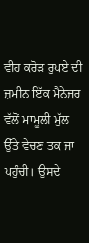ਵੀਹ ਕਰੋੜ ਰੁਪਏ ਦੀ ਜ਼ਮੀਨ ਇੱਕ ਮੈਨੇਜਰ ਵੱਲੋਂ ਮਾਮੂਲੀ ਮੁੱਲ ਉੱਤੇ ਵੇਚਣ ਤਕ ਜਾ ਪਹੁੰਚੀ। ਉਸਦੇ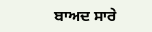ਬਾਅਦ ਸਾਰੇ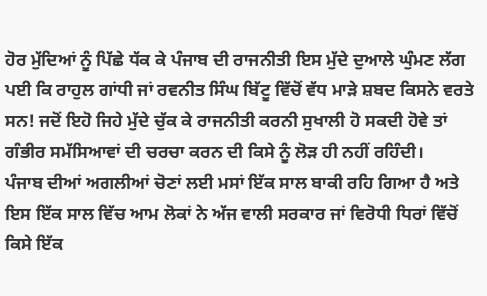ਹੋਰ ਮੁੱਦਿਆਂ ਨੂੰ ਪਿੱਛੇ ਧੱਕ ਕੇ ਪੰਜਾਬ ਦੀ ਰਾਜਨੀਤੀ ਇਸ ਮੁੱਦੇ ਦੁਆਲੇ ਘੁੰਮਣ ਲੱਗ ਪਈ ਕਿ ਰਾਹੁਲ ਗਾਂਧੀ ਜਾਂ ਰਵਨੀਤ ਸਿੰਘ ਬਿੱਟੂ ਵਿੱਚੋਂ ਵੱਧ ਮਾੜੇ ਸ਼ਬਦ ਕਿਸਨੇ ਵਰਤੇ ਸਨ! ਜਦੋਂ ਇਹੋ ਜਿਹੇ ਮੁੱਦੇ ਚੁੱਕ ਕੇ ਰਾਜਨੀਤੀ ਕਰਨੀ ਸੁਖਾਲੀ ਹੋ ਸਕਦੀ ਹੋਵੇ ਤਾਂ ਗੰਭੀਰ ਸਮੱਸਿਆਵਾਂ ਦੀ ਚਰਚਾ ਕਰਨ ਦੀ ਕਿਸੇ ਨੂੰ ਲੋੜ ਹੀ ਨਹੀਂ ਰਹਿੰਦੀ।
ਪੰਜਾਬ ਦੀਆਂ ਅਗਲੀਆਂ ਚੋਣਾਂ ਲਈ ਮਸਾਂ ਇੱਕ ਸਾਲ ਬਾਕੀ ਰਹਿ ਗਿਆ ਹੈ ਅਤੇ ਇਸ ਇੱਕ ਸਾਲ ਵਿੱਚ ਆਮ ਲੋਕਾਂ ਨੇ ਅੱਜ ਵਾਲੀ ਸਰਕਾਰ ਜਾਂ ਵਿਰੋਧੀ ਧਿਰਾਂ ਵਿੱਚੋਂ ਕਿਸੇ ਇੱਕ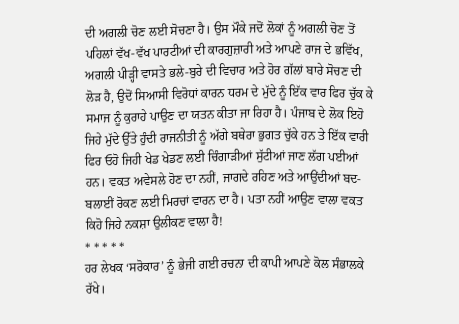ਦੀ ਅਗਲੀ ਚੋਣ ਲਈ ਸੋਚਣਾ ਹੈ। ਉਸ ਮੌਕੇ ਜਦੋਂ ਲੋਕਾਂ ਨੂੰ ਅਗਲੀ ਚੋਣ ਤੋਂ ਪਹਿਲਾਂ ਵੱਖ-ਵੱਖ ਪਾਰਟੀਆਂ ਦੀ ਕਾਰਗੁਜ਼ਾਰੀ ਅਤੇ ਆਪਣੇ ਰਾਜ ਦੇ ਭਵਿੱਖ, ਅਗਲੀ ਪੀੜ੍ਹੀ ਵਾਸਤੇ ਭਲੇ-ਬੁਰੇ ਦੀ ਵਿਚਾਰ ਅਤੇ ਹੋਰ ਗੱਲਾਂ ਬਾਰੇ ਸੋਚਣ ਦੀ ਲੋੜ ਹੈ, ਉਦੋਂ ਸਿਆਸੀ ਵਿਰੋਧਾਂ ਕਾਰਨ ਧਰਮ ਦੇ ਮੁੱਦੇ ਨੂੰ ਇੱਕ ਵਾਰ ਫਿਰ ਚੁੱਕ ਕੇ ਸਮਾਜ ਨੂੰ ਕੁਰਾਹੇ ਪਾਉਣ ਦਾ ਯਤਨ ਕੀਤਾ ਜਾ ਰਿਹਾ ਹੈ। ਪੰਜਾਬ ਦੇ ਲੋਕ ਇਹੋ ਜਿਹੇ ਮੁੱਦੇ ਉੱਤੇ ਹੁੰਦੀ ਰਾਜਨੀਤੀ ਨੂੰ ਅੱਗੇ ਬਥੇਰਾ ਭੁਗਤ ਚੁੱਕੇ ਹਨ ਤੇ ਇੱਕ ਵਾਰੀ ਫਿਰ ਓਹੋ ਜਿਹੀ ਖੇਡ ਖੇਡਣ ਲਈ ਚਿੰਗਾੜੀਆਂ ਸੁੱਟੀਆਂ ਜਾਣ ਲੱਗ ਪਈਆਂ ਹਨ। ਵਕਤ ਅਵੇਸਲੇ ਹੋਣ ਦਾ ਨਹੀਂ, ਜਾਗਦੇ ਰਹਿਣ ਅਤੇ ਆਉਂਦੀਆਂ ਬਦ-ਬਲਾਈਂ ਰੋਕਣ ਲਈ ਮਿਰਚਾਂ ਵਾਰਨ ਦਾ ਹੈ। ਪਤਾ ਨਹੀਂ ਆਉਣ ਵਾਲਾ ਵਕਤ ਕਿਹੋ ਜਿਹੇ ਨਕਸ਼ਾ ਉਲੀਕਣ ਵਾਲਾ ਹੈ!
* * * * *
ਹਰ ਲੇਖਕ ‘ਸਰੋਕਾਰ’ ਨੂੰ ਭੇਜੀ ਗਈ ਰਚਨਾ ਦੀ ਕਾਪੀ ਆਪਣੇ ਕੋਲ ਸੰਭਾਲਕੇ ਰੱਖੇ।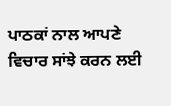ਪਾਠਕਾਂ ਨਾਲ ਆਪਣੇ ਵਿਚਾਰ ਸਾਂਝੇ ਕਰਨ ਲਈ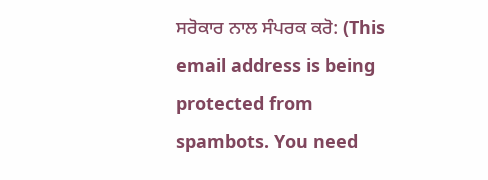ਸਰੋਕਾਰ ਨਾਲ ਸੰਪਰਕ ਕਰੋ: (This email address is being protected from spambots. You need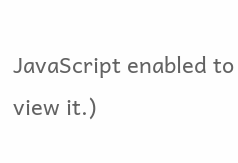JavaScript enabled to view it.)